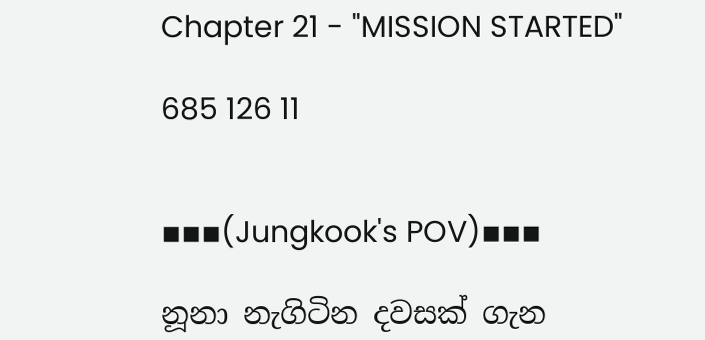Chapter 21 - "MISSION STARTED"

685 126 11


▪▪▪(Jungkook's POV)▪▪▪

නූනා නැගිටින දවසක් ගැන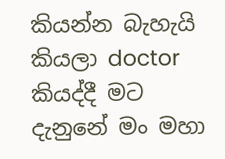කියන්න බැහැයි කියලා doctor කියද්දී මට දැනුනේ මං මහා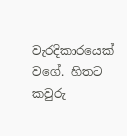වැරදිකාරයෙක් වගේ. හිතට කවුරු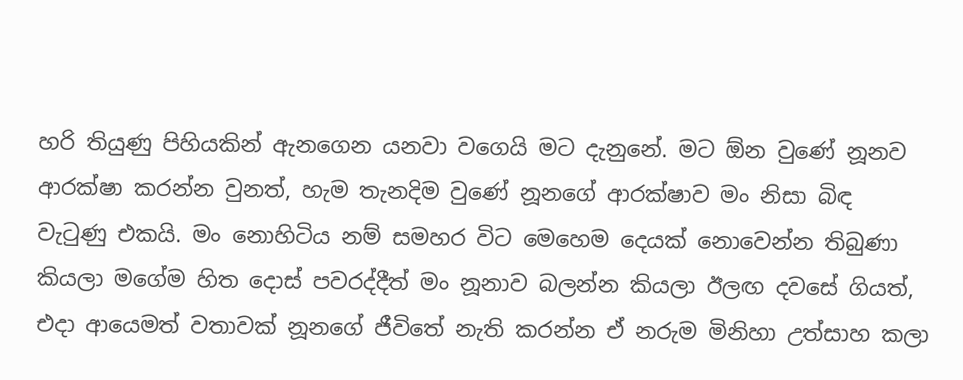හරි තියුණු පිහියකින් ඇනගෙන යනවා වගෙයි මට දැනුනේ. මට ඕන වුණේ නූනව ආරක්ෂා කරන්න වුනත්, හැම තැනදිම වුණේ නූනගේ ආරක්ෂාව මං නිසා බිඳ වැටුණු එකයි. මං නොහිටිය නම් සමහර විට මෙහෙම දෙයක් නොවෙන්න තිබුණා කියලා මගේම හිත දොස් පවරද්දීත් මං නූනාව බලන්න කියලා ඊලඟ දවසේ ගියත්, එදා ආයෙමත් වතාවක් නූනගේ ජීවිතේ නැති කරන්න ඒ නරුම මිනිහා උත්සාහ කලා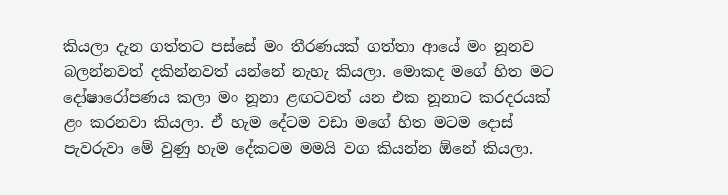කියලා දැන ගත්තට පස්සේ මං තීරණයක් ගත්තා ආයේ මං නූනව බලන්නවත් දකින්නවත් යන්නේ නැහැ කියලා. මොකද මගේ හිත මට දෝෂාරෝපණය කලා මං නූනා ළඟටවත් යන එක නූනාට කරදරයක් ළං කරනවා කියලා. ඒ හැම දේටම වඩා මගේ හිත මටම දොස් පැවරුවා මේ වුණු හැම දේකටම මමයි වග කියන්න ඕනේ කියලා.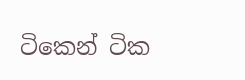ටිකෙන් ටික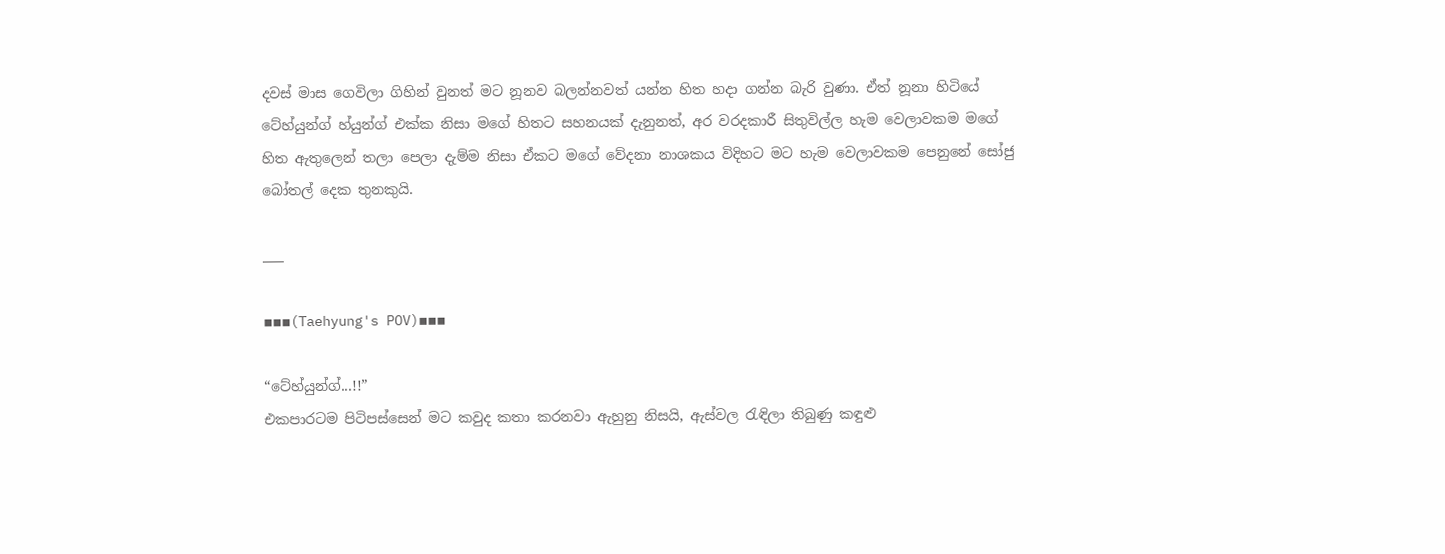දවස් මාස ගෙවිලා ගිහින් වුනත් මට නූනව බලන්නවත් යන්න හිත හදා ගන්න බැරි වුණා. ඒත් නූනා හිටියේ ටේහ්යුන්ග් හ්යුන්ග් එක්ක නිසා මගේ හිතට සහනයක් දැනුනත්, අර වරදකාරී සිතුවිල්ල හැම වෙලාවකම මගේ හිත ඇතුලෙන් තලා පෙලා දැම්ම නිසා ඒකට මගේ වේදනා නාශකය විදිහට මට හැම වෙලාවකම පෙනුනේ සෝජු බෝතල් දෙක තුනකුයි.

___

▪▪▪(Taehyung's POV)▪▪▪

“ටේහ්යුන්ග්...!!”
එකපාරටම පිටිපස්සෙන් මට කවුද කතා කරනවා ඇහුනු නිසයි, ඇස්වල රැඳිලා තිබුණු කඳුළු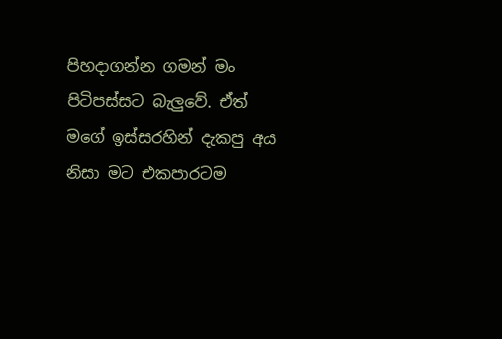පිහදාගන්න ගමන් මං පිටිපස්සට බැලුවේ. ඒත් මගේ ඉස්සරහින් දැකපු අය නිසා මට එකපාරටම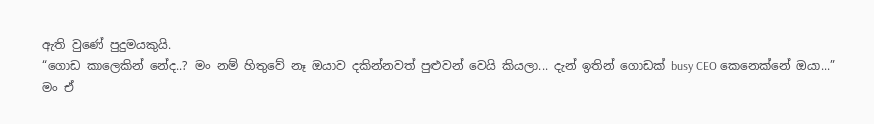ඇති වුණේ පුදුමයකුයි.
“ගොඩ කාලෙකින් නේද..? මං නම් හිතුවේ නෑ ඔයාව දකින්නවත් පුළුවන් වෙයි කියලා... දැන් ඉතින් ගොඩක් busy CEO කෙනෙක්නේ ඔයා...”
මං ඒ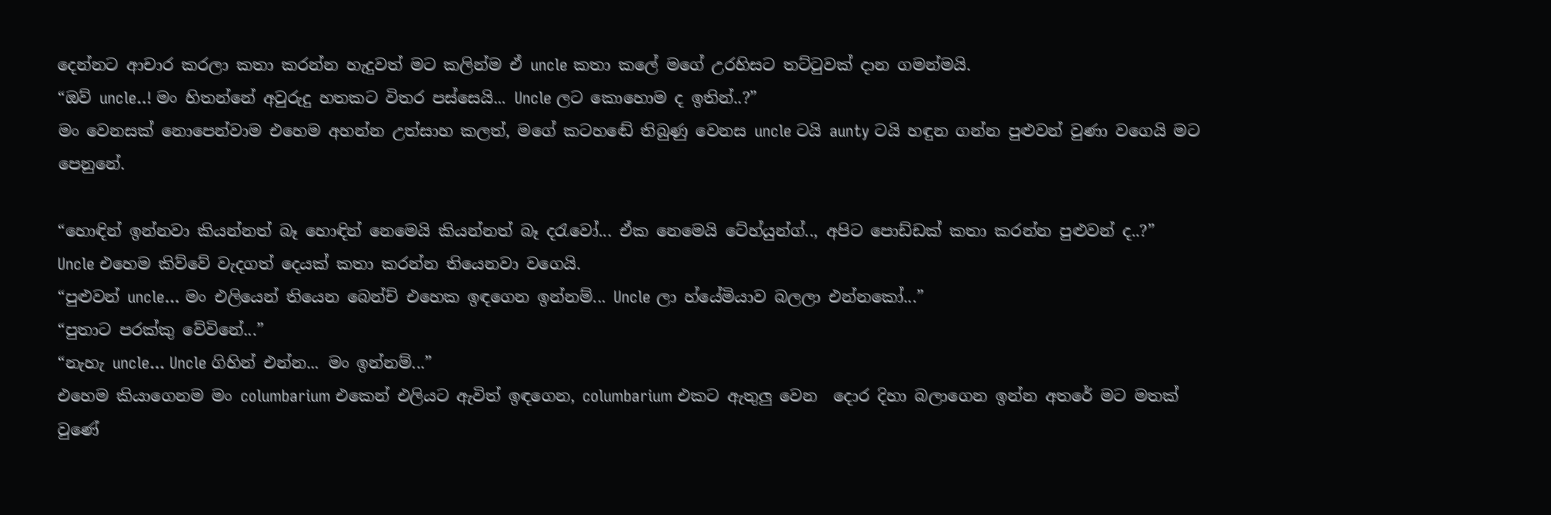දෙන්නට ආචාර කරලා කතා කරන්න හැදුවත් මට කලින්ම ඒ uncle කතා කලේ මගේ උරහිසට තට්ටුවක් දාන ගමන්මයි.
“ඔව් uncle..! මං හිතන්නේ අවුරුදු හතකට විතර පස්සෙයි... Uncle ලට කොහොම ද ඉතින්..?”
මං වෙනසක් නොපෙන්වාම එහෙම අහන්න උත්සාහ කලත්, මගේ කටහඬේ තිබුණු වෙනස uncle ටයි aunty ටයි හඳුන ගන්න පුළුවන් වුණා වගෙයි මට පෙනුනේ.

“හොඳින් ඉන්නවා කියන්නත් බෑ හොඳින් නෙමෙයි කියන්නත් බෑ දරැවෝ... ඒක නෙමෙයි ටේහ්යුන්ග්.., අපිට පොඩ්ඩක් කතා කරන්න පුළුවන් ද..?”
Uncle එහෙම කිව්වේ වැදගත් දෙයක් කතා කරන්න තියෙනවා වගෙයි.
“පුළුවන් uncle... මං එලියෙන් තියෙන බෙන්ච් එහෙක ඉඳගෙන ඉන්නම්... Uncle ලා හ්යේමියාව බලලා එන්නකෝ...”
“පුතාට පරක්කු වේවිනේ...”
“නැහැ uncle... Uncle ගිහින් එන්න... මං ඉන්නම්...”
එහෙම කියාගෙනම මං columbarium එකෙන් එලියට ඇවිත් ඉඳගෙන, columbarium එකට ඇතුලු වෙන  දොර දිහා බලාගෙන ඉන්න අතරේ මට මතක් වුණේ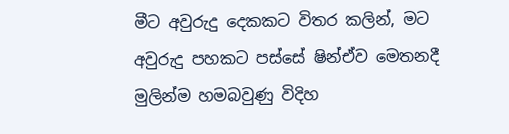මීට අවුරුදු දෙකකට විතර කලින්, මට අවුරුදු පහකට පස්සේ ෂින්ඒව මෙතනදී මුලින්ම හමබවුණු විදිහ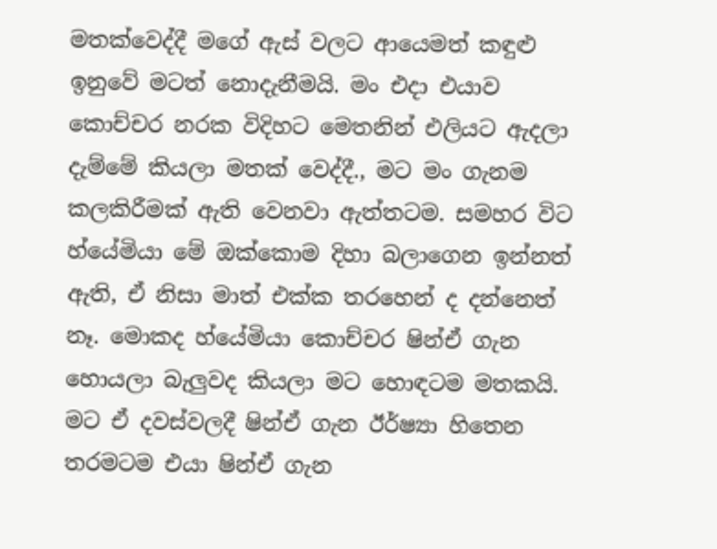මතක්වෙද්දී මගේ ඇස් වලට ආයෙමත් කඳුළු ඉනුවේ මටත් නොදැනීමයි. මං එදා එයාව කොච්චර නරක විදිහට මෙතනින් එලියට ඇදලා දැම්මේ කියලා මතක් වෙද්දී., මට මං ගැනම කලකිරීමක් ඇති වෙනවා ඇත්තටම. සමහර විට හ්යේමියා මේ ඔක්කොම දිහා බලාගෙන ඉන්නත් ඇති, ඒ නිසා මාත් එක්ක තරහෙන් ද දන්නෙත් නෑ. මොකද හ්යේමියා කොච්චර ෂින්ඒ ගැන හොයලා බැලුවද කියලා මට හොඳටම මතකයි. මට ඒ දවස්වලදී ෂින්ඒ ගැන ඊර්ෂ්‍යා හිතෙන තරමටම එයා ෂින්ඒ ගැන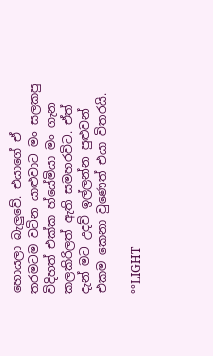හොයලා බැලුවේ. එයාගේ ඒ තරමටම වටින යාළුවාට මං සලකපු විදිහත් එක්ක හ්යේමියා මං ගැන කලකිරිලත් ඇති සමහරවිට. ඒත් දැන් මට උදව් ඉල්ලන්න පුළුවන් එකම කෙනා වුණෙත් එයා විතරයි.

°°LIGHT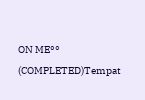ON ME°° (COMPLETED)Tempat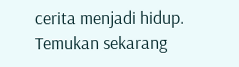cerita menjadi hidup. Temukan sekarang